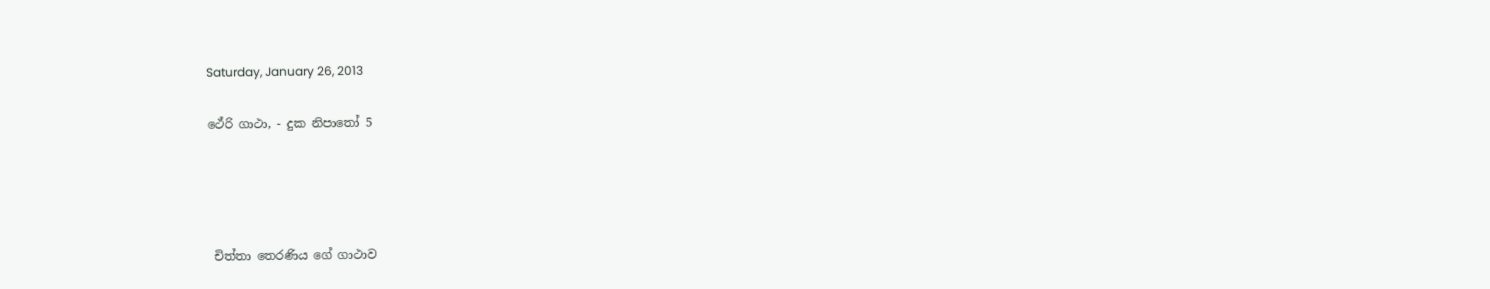Saturday, January 26, 2013

ථේරි ගාථා, - දුක නිපාතෝ 5




 චිත්තා තෙරණිය ගේ ගාථාව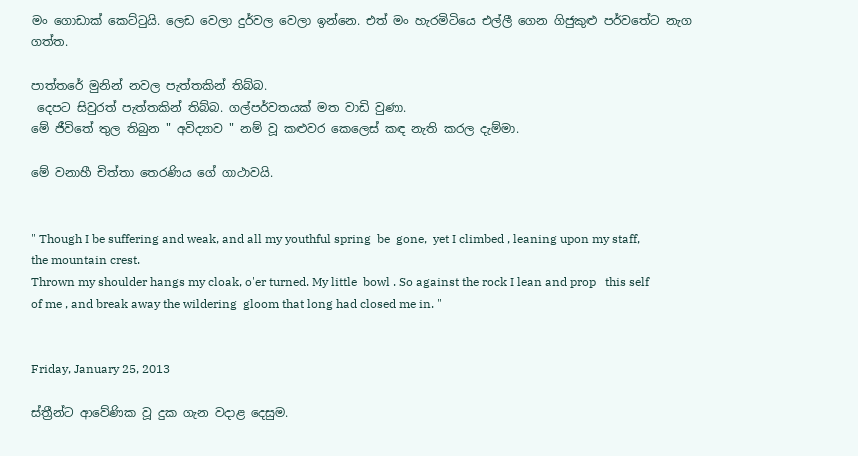මං ගොඩාක් කෙට්ටුයි. ලෙඩ වෙලා දුර්වල වෙලා ඉන්නෙ. එත් මං හැරමිටියෙ එල්ලී ගෙන ගිජුකුළු පර්වතේට නැග ගත්ත.

පාත්තරේ මුනින් නවල පැත්තකින් තිබ්බ.
 දෙපට සිවුරත් පැත්තකින් තිබ්බ. ගල්පර්වතයක් මත වාඩි වුණා.
මේ ජීවිතේ තුල තිබුන " අවිද්‍යාව " නම් වූ කළුවර කෙලෙස් කඳ නැති කරල දැම්මා.

මේ වනාහී චිත්තා තෙරණිය ගේ ගාථාවයි.


" Though I be suffering and weak, and all my youthful spring  be  gone,  yet I climbed , leaning upon my staff, the mountain crest.
Thrown my shoulder hangs my cloak, o'er turned. My little  bowl . So against the rock I lean and prop   this self of me , and break away the wildering  gloom that long had closed me in. "


Friday, January 25, 2013

ස්ත්‍රීන්ට ආවේණික වූ දුක ගැන වදාළ දෙසුම.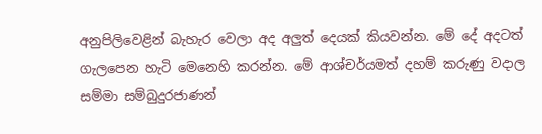අනුපිලිවෙළින් බැහැර වෙලා අද අලුත් දෙයක් කියවන්න. මේ දේ අදටත් ගැලපෙන හැටි මෙනෙහි කරන්න. මේ ආශ්චර්යමත් දහම් කරුණු වදාල සම්මා සම්බුදුරජාණන්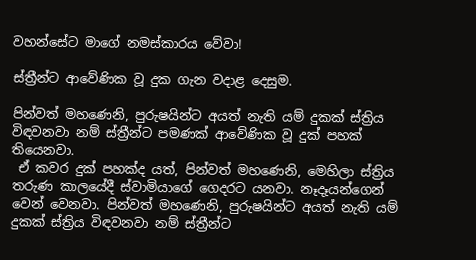වහන්සේට මාගේ නමස්කාරය වේවා!

ස්ත්‍රීන්ට ආවේණික වූ දුක ගැන වදාළ දෙසුම.

පින්වත් මහණෙනි, පුරුෂයින්ට අයත් නැති යම් දුකක් ස්ත්‍රිය විඳවනවා නම් ස්ත්‍රීන්ට පමණක් ආවේණික වූ දුක් පහක් තියෙනවා.
 ඒ කවර දුක් පහක්ද යත්, පින්වත් මහණෙනි, මෙහිලා ස්ත්‍රිය තරුණ කාලයේදී ස්වාමියාගේ ගෙදරට යනවා. නෑදෑයන්ගෙන් වෙන් වෙනවා. පින්වත් මහණෙනි, පුරුෂයින්ට අයත් නැති යම් දුකක් ස්ත්‍රිය විඳවනවා නම් ස්ත්‍රීන්ට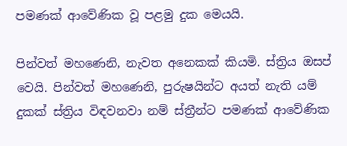පමණක් ආවේණික වූ පළමු දුක මෙයයි.

පින්වත් මහණෙනි, නැවත අනෙකක් කියමි. ස්ත්‍රිය ඔසප් වෙයි. පින්වත් මහණෙනි, පුරුෂයින්ට අයත් නැති යම් දුකක් ස්ත්‍රිය විඳවනවා නම් ස්ත්‍රීන්ට පමණක් ආවේණික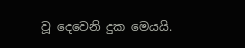වූ දෙවෙනි දුක මෙයයි.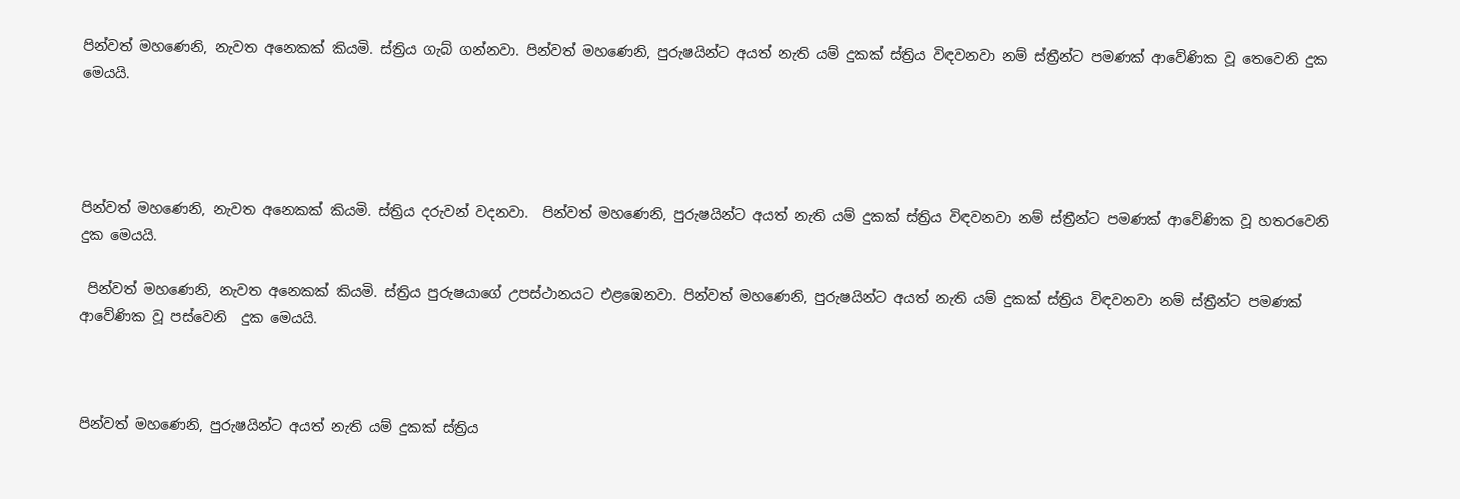පින්වත් මහණෙනි, නැවත අනෙකක් කියමි. ස්ත්‍රිය ගැබ් ගන්නවා. පින්වත් මහණෙනි, පුරුෂයින්ට අයත් නැති යම් දුකක් ස්ත්‍රිය විඳවනවා නම් ස්ත්‍රීන්ට පමණක් ආවේණික වූ තෙවෙනි දුක මෙයයි.




පින්වත් මහණෙනි, නැවත අනෙකක් කියමි. ස්ත්‍රිය දරුවන් වදනවා.  පින්වත් මහණෙනි, පුරුෂයින්ට අයත් නැති යම් දුකක් ස්ත්‍රිය විඳවනවා නම් ස්ත්‍රීන්ට පමණක් ආවේණික වූ හතරවෙනි  දුක මෙයයි.

 පින්වත් මහණෙනි, නැවත අනෙකක් කියමි. ස්ත්‍රිය පුරුෂයාගේ උපස්ථානයට එළඹෙනවා. පින්වත් මහණෙනි, පුරුෂයින්ට අයත් නැති යම් දුකක් ස්ත්‍රිය විඳවනවා නම් ස්ත්‍රීන්ට පමණක් ආවේණික වූ පස්වෙනි  දුක මෙයයි.



පින්වත් මහණෙනි, පුරුෂයින්ට අයත් නැති යම් දුකක් ස්ත්‍රිය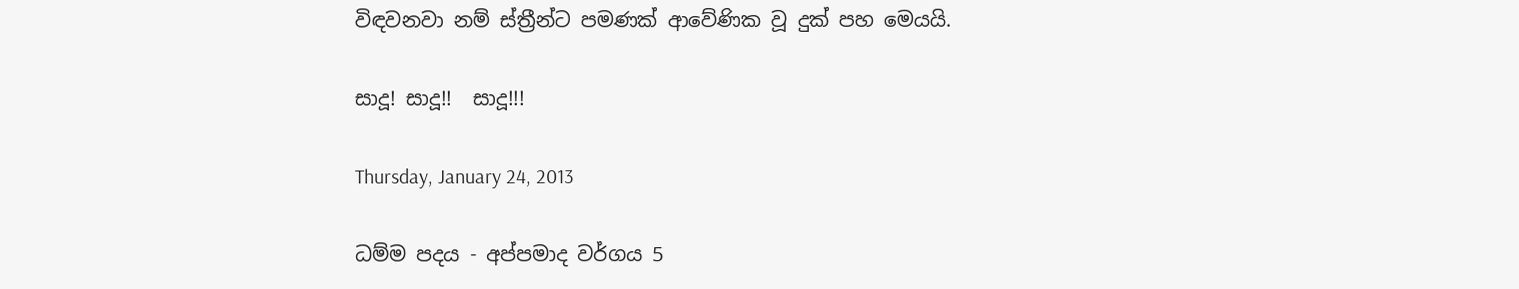විඳවනවා නම් ස්ත්‍රීන්ට පමණක් ආවේණික වූ දුක් පහ මෙයයි.

සාදූ! සාදූ!!  සාදූ!!!

Thursday, January 24, 2013

ධම්ම පදය - අප්පමාද වර්ගය 5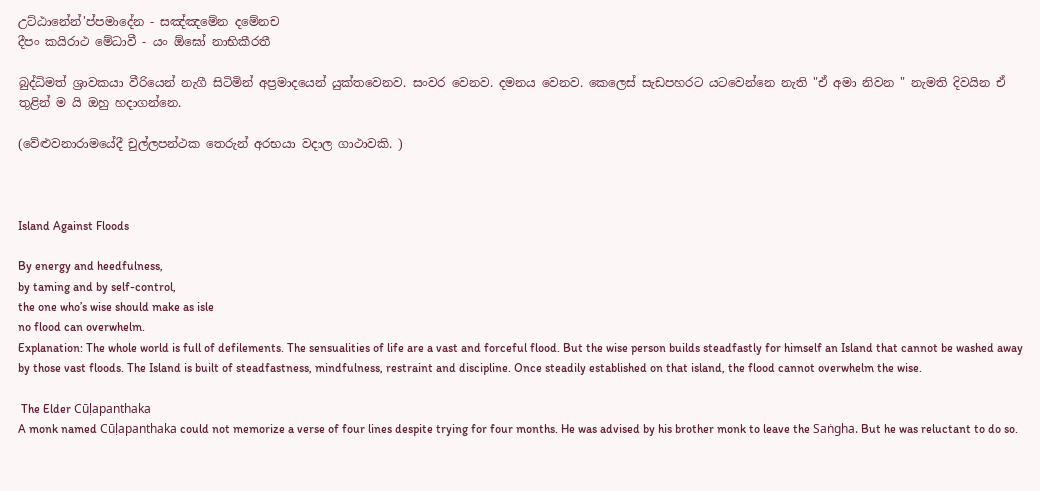උට්ඨානේන්'ප්පමාදේන - සඤ්ඤමේන දමේනච
දීපං කයිරාථ මේධාවී - යං ඕඝෝ නාභිකීරතී

බුද්ධිමත් ශ්‍රාවකයා වීරියෙන් නැගී සිටිමින් අප්‍රමාදයෙන් යුක්තවෙනව. සංවර වෙනව. දමනය වෙනව. කෙලෙස් සැඩපහරට යටවෙන්නෙ නැති "ඒ අමා නිවන " නැමති දිවයින ඒ තුළින් ම යි ඔහු හදාගන්නෙ.

(වේළුවනාරාමයේදී චුල්ලපන්ථක තෙරුන් අරභයා වදාල ගාථාවකි. )



Island Against Floods

By energy and heedfulness,
by taming and by self-control,
the one who’s wise should make as isle
no flood can overwhelm.
Explanation: The whole world is full of defilements. The sensualities of life are a vast and forceful flood. But the wise person builds steadfastly for himself an Island that cannot be washed away by those vast floods. The Island is built of steadfastness, mindfulness, restraint and discipline. Once steadily established on that island, the flood cannot overwhelm the wise.

 The Elder Cūḷapanthaka
A monk named Cūḷapanthaka could not memorize a verse of four lines despite trying for four months. He was advised by his brother monk to leave the Saṅgha. But he was reluctant to do so.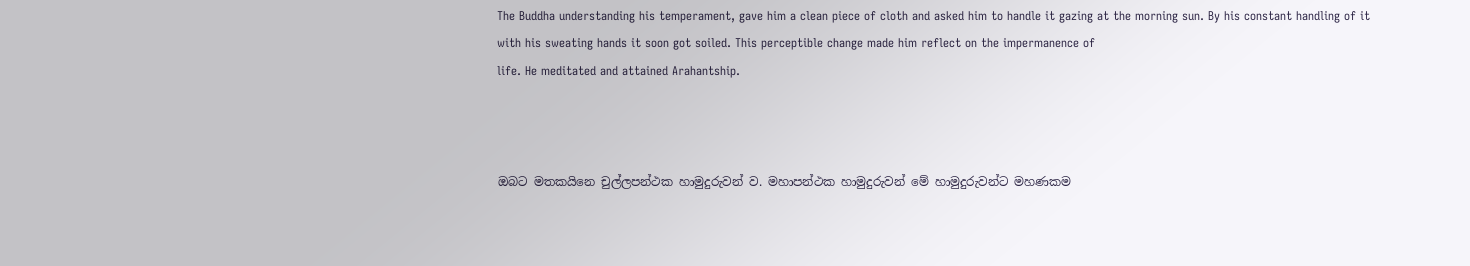The Buddha understanding his temperament, gave him a clean piece of cloth and asked him to handle it gazing at the morning sun. By his constant handling of it with his sweating hands it soon got soiled. This perceptible change made him reflect on the impermanence of
life. He meditated and attained Arahantship.



ඔබට මතකයිනෙ චුල්ලපන්ථක හාමුදුරුවන් ව. මහාපන්ථක හාමුදුරුවන් මේ හාමුදුරුවන්ට මහණකම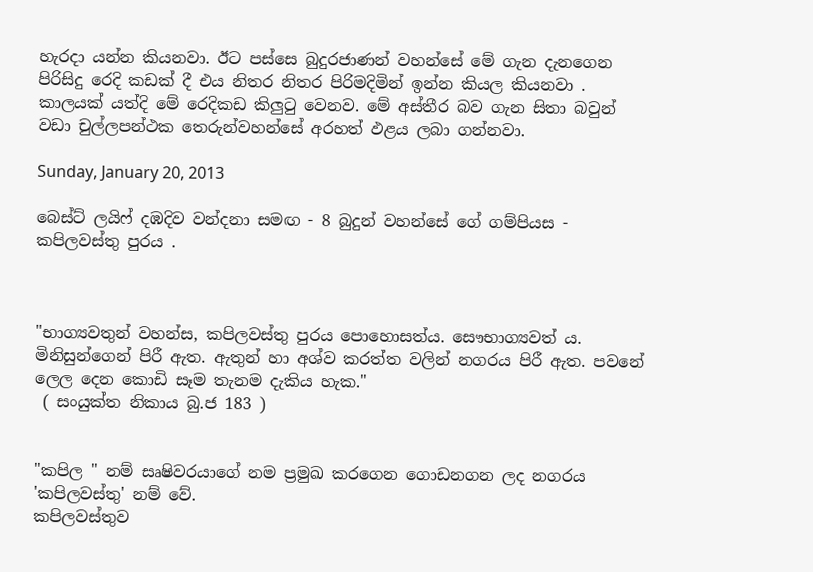හැරදා යන්න කියනවා. ඊට පස්සෙ බුදුරජාණන් වහන්සේ මේ ගැන දැනගෙන පිරිසිදු රෙදි කඩක් දී එය නිතර නිතර පිරිමදිමින් ඉන්න කියල කියනවා . කාලයක් යත්දි මේ රෙදිකඩ කිලුටු වෙනව. මේ අස්තීර බව ගැන සිතා බවුන් වඩා චුල්ලපන්ථක තෙරුන්වහන්සේ අරහත් ඵළය ලබා ගන්නවා.

Sunday, January 20, 2013

බෙස්ට් ලයිෆ් දඹදිව වන්දනා සමඟ - 8 බුදුන් වහන්සේ ගේ ගම්පියස - කපිලවස්තු පුරය .



"භාග්‍යවතුන් වහන්ස, කපිලවස්තු පුරය පොහොසත්ය. සෞභාග්‍යවත් ය. මිනිසුන්ගෙන් පිරී ඇත. ඇතුන් හා අශ්ව කරත්ත වලින් නගරය පිරී ඇත. පවනේ ලෙල දෙන කොඩි සෑම තැනම දැකිය හැක."
 ( සංයුක්ත නිකාය බු.ජ 183 )


"කපිල " නම් සෘෂිවරයාගේ නම ප්‍රමුඛ කරගෙන ගොඩනගන ලද නගරය 'කපිලවස්තු' නම් වේ.
කපිලවස්තුව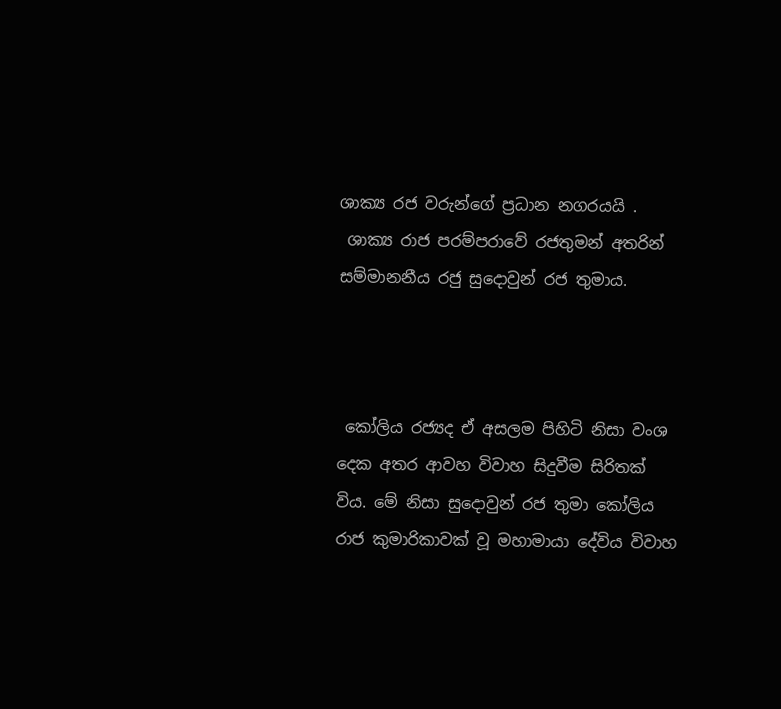ශාක්‍ය රජ වරුන්ගේ ප්‍රධාන නගරයයි .
 ශාක්‍ය රාජ පරම්පරාවේ රජතුමන් අතරින් සම්මානනීය රජු සුදොවුන් රජ තුමාය.



 කෝලිය රජ්‍යද ඒ අසලම පිහිටි නිසා වංශ දෙක අතර ආවහ විවාහ සිදුවීම සිරිතක්  විය. මේ නිසා සුදොවුන් රජ තුමා කෝලිය රාජ කුමාරිකාවක් වූ මහාමායා දේවිය විවාහ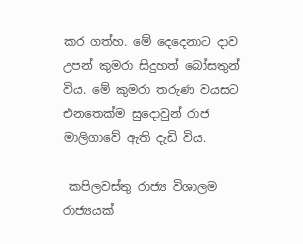කර ගත්හ. මේ දෙදෙනාට දාව උපන් කුමරා සිදුහත් බෝසතුන් විය. මේ කුමරා තරුණ වයසට එනතෙක්ම සුදොවුන් රාජ  මාලිගාවේ ඇති දැඩි විය.

 කපිලවස්තු රාජ්‍ය විශාලම රාජ්‍යයක්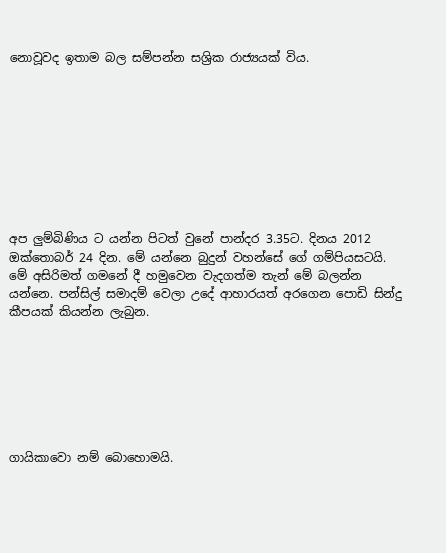නොවූවද ඉතාම බල සම්පන්න සශ්‍රික රාජ්‍යයක් විය.









අප ලුම්බිණිය ට යන්න පිටත් වුනේ පාන්දර 3.35ට. දිනය 2012 ඔක්තොබර් 24 දින. මේ යන්නෙ බුදුන් වහන්සේ ගේ ගම්පියසටයි. මේ අසිරිමත් ගමනේ දී හමුවෙන වැදගත්ම තැන් මේ බලන්න යන්නෙ. පන්සිල් සමාදම් වෙලා උදේ ආහාරයත් අරගෙන පොඩි සින්දු කීපයක් කියන්න ලැබුන.







ගායිකාවො නම් බොහොමයි.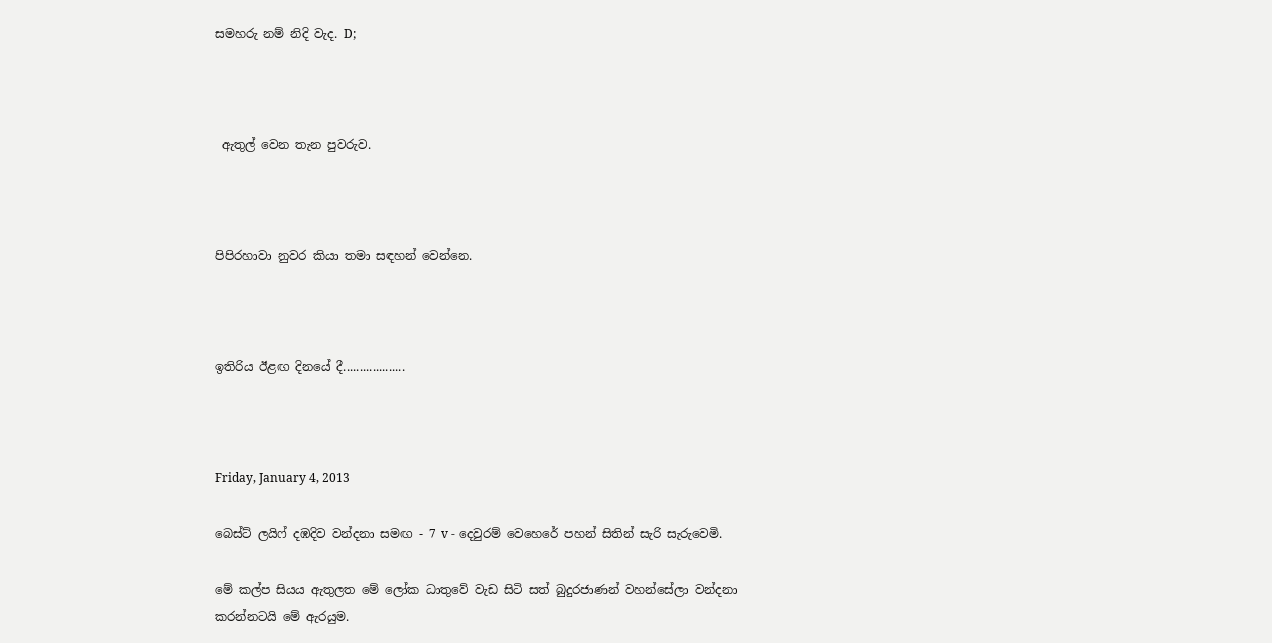සමහරු නම් නිදි වැද. D;



 ඇතුල් වෙන තැන පුවරුව.



පිපිරහාවා නුවර කියා තමා සඳහන් වෙන්නෙ.



ඉතිරිය ඊළඟ දිනයේ දී...................



Friday, January 4, 2013

බෙස්ට් ලයිෆ් දඹදිව වන්දනා සමඟ - 7 v - දෙවුරම් වෙහෙරේ පහන් සිතින් සැරි සැරුවෙමි.

මේ කල්ප සියය ඇතුලත මේ ලෝක ධාතුවේ වැඩ සිටි සත් බුදුරජාණන් වහන්සේලා වන්දනා කරන්නටයි මේ ඇරයුම.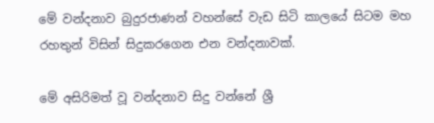මේ වන්දනාව බුදුරජාණන් වහන්සේ වැඩ සිටි කාලයේ සිටම මහ රහතුන් විසින් සිදුකරගෙන එන වන්දනාවක්.

මේ අසිරිමත් වූ වන්දනාව සිදු වන්නේ ශ්‍රී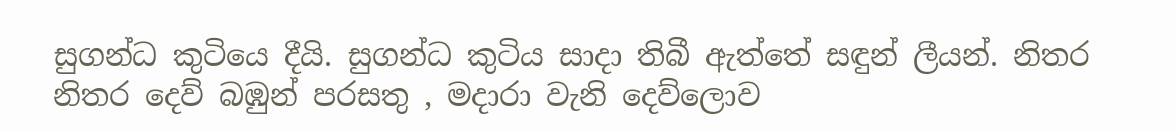සුගන්ධ කුටියෙ දීයි. සුගන්ධ කුටිය සාදා තිබී ඇත්තේ සඳුන් ලීයන්. නිතර නිතර දෙව් බඹුන් පරසතු , මදාරා වැනි දෙව්ලොව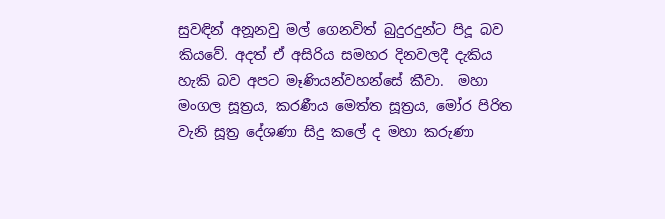සුවඳින් අනූනවු මල් ගෙනවිත් බුදුරදුන්ට පිදූ බව කියවේ. අදත් ඒ අසිරිය සමහර දිනවලදී දැකිය හැකි බව අපට මෑණියන්වහන්සේ කීවා.  මහා මංගල සූත්‍රය, කරණීය මෙත්ත සූත්‍රය, මෝර පිරිත වැනි සූත්‍ර දේශණා සිදු කලේ ද මහා කරුණා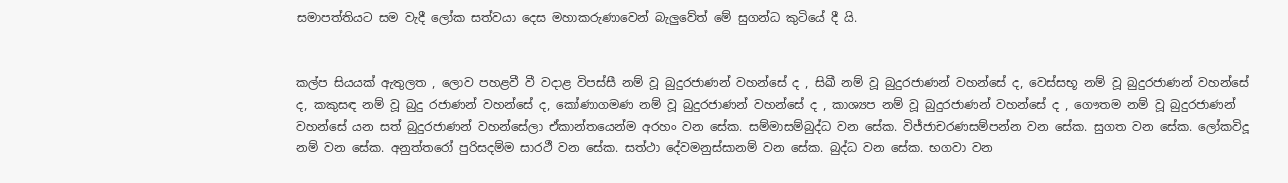සමාපත්තියට සම වැදී ලෝක සත්වයා දෙස මහාකරුණාවෙන් බැලුවේත් මේ සුගන්ධ කුටියේ දී යි.


කල්ප සියයක් ඇතුලත , ලොව පහළවී වී වදාළ විපස්සී නම් වූ බුදුරජාණන් වහන්සේ ද , සිඛී නම් වූ බුදුරජාණන් වහන්සේ ද, වෙස්සභූ නම් වූ බුදුරජාණන් වහන්සේ ද, කකුසඳ නම් වූ බුදු රජාණන් වහන්සේ ද, කෝණාගමණ නම් වූ බුදුරජාණන් වහන්සේ ද , කාශ්‍යප නම් වූ බුදුරජාණන් වහන්සේ ද , ගෞතම නම් වූ බුදුරජාණන් වහන්සේ යන සත් බුදුරජාණන් වහන්සේලා ඒකාන්තයෙන්ම අරහං වන සේක. සම්මාසම්බුද්ධ වන සේක. විජ්ජාචරණසම්පන්න වන සේක. සුගත වන සේක. ලෝකවිදූ  නම් වන සේක. අනුත්තරෝ පුරිසදම්ම සාරථී වන සේක. සත්ථා දේවමනුස්සානම් වන සේක. බුද්ධ වන සේක. භගවා වන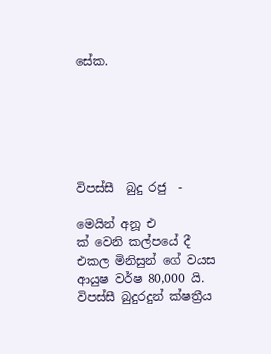සේක.






විපස්සී  බුදු රජු  -

මෙයින් අනූ එ
ක් වෙනි කල්පයේ දී එකල මිනිසුන් ගේ වයස ආයුෂ වර්ෂ 80,000 යි. විපස්සී බුදුරදුන් ක්ෂත්‍රීය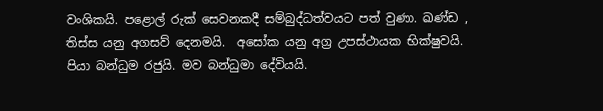වංශිකයි. පළොල් රුක් සෙවනකදී සම්බුද්ධත්වයට පත් වුණා. ඛණ්ඩ , තිස්ස යනු අගසව් දෙනමයි.  අසෝක යනු අග්‍ර උපස්ථායක භික්ෂුවයි.  පියා බන්ධුම රජුයි. මව බන්ධුමා දේවියයි.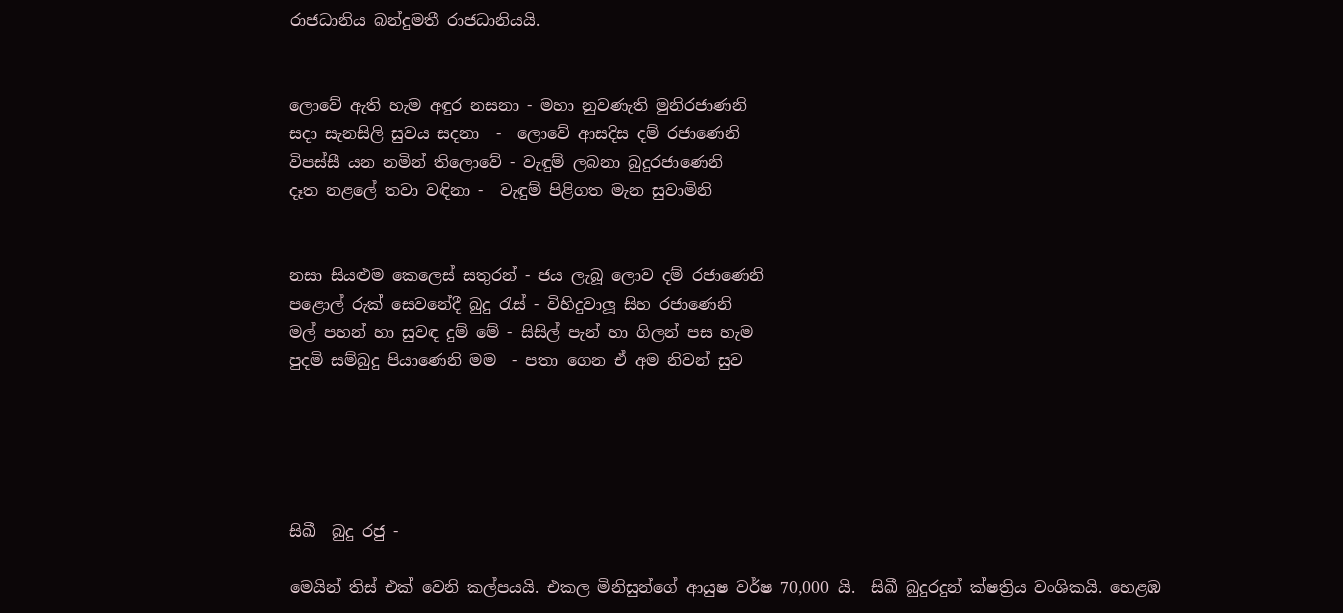රාජධානිය බන්දුමතී රාජධානියයි.


ලොවේ ඇති හැම අඳුර නසනා - මහා නුවණැති මුනිරජාණනි
සදා සැනසිලි සුවය සදනා  -  ලොවේ ආසදිස දම් රජාණෙනි
විපස්සී යන නමින් තිලොවේ - වැඳුම් ලබනා බුදුරජාණෙනි
දෑත නළලේ තවා වඳිනා -  වැඳුම් පිළිගත මැන සුවාමිනි


නසා සියළුම කෙලෙස් සතුරන් - ජය ලැබූ ලොව දම් රජාණෙනි
පළොල් රුක් සෙවනේදී බුදු රැස් - විහිදුවාලූ සිහ රජාණෙනි
මල් පහන් හා සුවඳ දුම් මේ - සිසිල් පැන් හා ගිලන් පස හැම
පුදමි සම්බුදු පියාණෙනි මම  - පතා ගෙන ඒ අම නිවන් සුව





සිඛී  බුදු රජු -

මෙයින් තිස් එක් වෙනි කල්පයයි. එකල මිනිසුන්ගේ ආයුෂ වර්ෂ 70,000 යි.  සිඛී බුදුරදුන් ක්ෂත්‍රිය වංශිකයි. හෙළඹ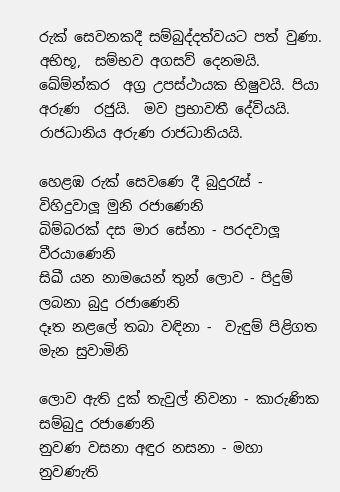රුක් සෙවනකදී සම්බුද්දත්වයට පත් වුණා. අභිභූ,  සම්භව අගසව් දෙනමයි.  ඛේම්න්කර  අග්‍ර උපස්ථායක භිෂුවයි. පියා අරුණ  රජුයි.  මව ප්‍රභාවතී දේවියයි.  රාජධානිය අරුණ රාජධානියයි.

හෙළඹ රුක් සෙවණෙ දී බුදුරැස් -  විහිදුවාලූ මුනි රජාණෙනි
බිම්බරක් දස මාර සේනා - පරදවාලූ වීරයාණෙනි
සිඛී යන නාමයෙන් තුන් ලොව - පිදුම් ලබනා බුදු රජාණෙනි
දෑත නළලේ තබා වඳිනා -  වැඳුම් පිළිගත මැන සුවාමිනි

ලොව ඇති දුක් තැවුල් නිවනා - කාරුණික සම්බුදු රජාණෙනි
නුවණ වසනා අඳුර නසනා - මහා නුවණැති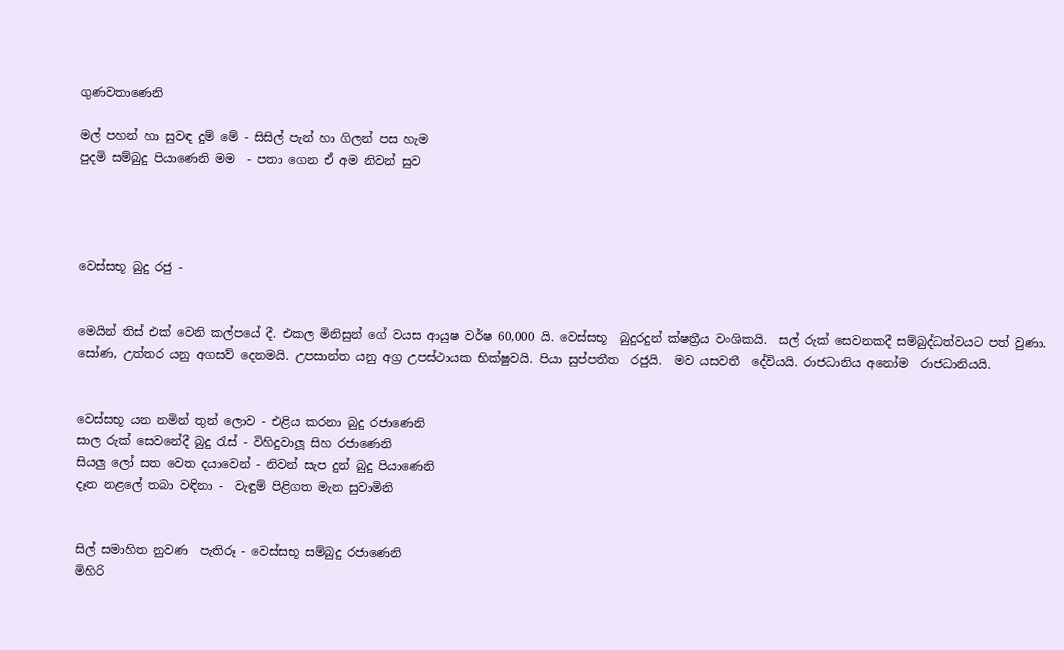ගුණවතාණෙනි

මල් පහන් හා සුවඳ දුම් මේ - සිසිල් පැන් හා ගිලන් පස හැම
පුදමි සම්බුදු පියාණෙනි මම  - පතා ගෙන ඒ අම නිවන් සුව




වෙස්සභූ බුදු රජු -


මෙයින් තිස් එක් වෙනි කල්පයේ දී. එකල මිනිසුන් ගේ වයස ආයුෂ වර්ෂ 60,000 යි. වෙස්සභූ  බුදුරදුන් ක්ෂත්‍රීය වංශිකයි.  සල් රුක් සෙවනකදී සම්බුද්ධත්වයට පත් වුණා.  සෝණ, උත්තර යනු අගසව් දෙනමයි. උපසාන්ත යනු අග්‍ර උපස්ථායක භික්ෂුවයි. පියා සුප්පතීත  රජුයි.  මව යසවතී  දේවියයි. රාජධානිය අනෝම  රාජධානියයි.


වෙස්සභූ යන නමින් තුන් ලොව - එළිය කරනා බුදු රජාණෙනි
සාල රුක් සෙවනේදී බුදු රැස් - විහිදුවාලූ සිහ රජාණෙනි
සියලු ලෝ සත වෙත දයාවෙන් - නිවන් සැප දුන් බුදු පියාණෙනි
දෑත නළලේ තබා වඳිනා -  වැඳුම් පිළිගත මැන සුවාමිනි


සිල් සමාහිත නුවණ  පැතිරූ - වෙස්සභූ සම්බුදු රජාණෙනි
මිහිරි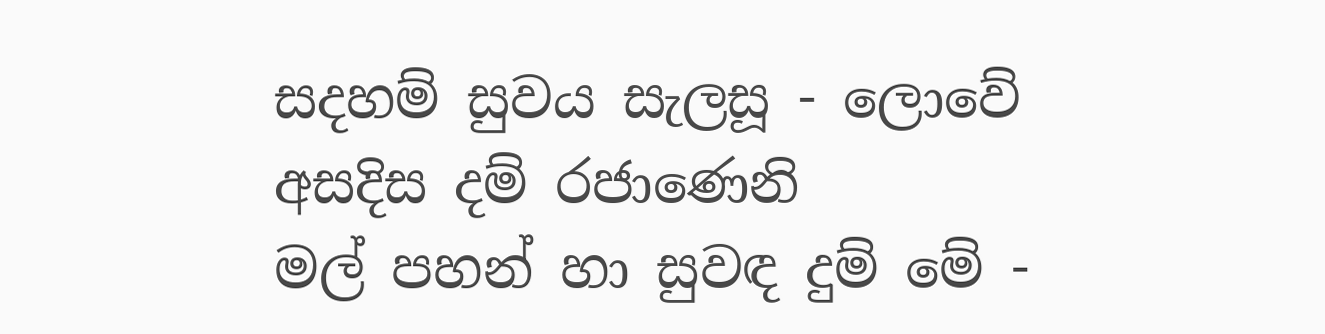සදහම් සුවය සැලසූ - ලොවේ අසදිස දම් රජාණෙනි
මල් පහන් හා සුවඳ දුම් මේ -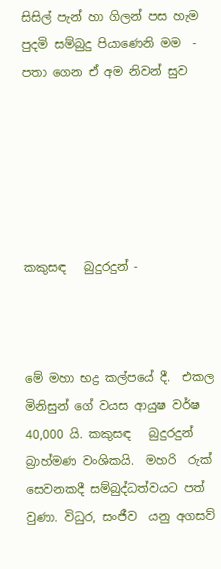සිසිල් පැන් හා ගිලන් පස හැම
පුදමි සම්බුදු පියාණෙනි මම  - පතා ගෙන ඒ අම නිවන් සුව






කකුසඳ   බුදුරදුන් -



මේ මහා භද්‍ර කල්පයේ දී.  එකල මිනිසුන් ගේ වයස ආයුෂ වර්ෂ 40,000 යි. කකුසඳ   බුදුරදුන් බ්‍රාහ්මණ වංශිකයි.  මහරි  රුක් සෙවනකදී සම්බුද්ධත්වයට පත් වුණා. විධුර, සංජීව  යනු අගසව්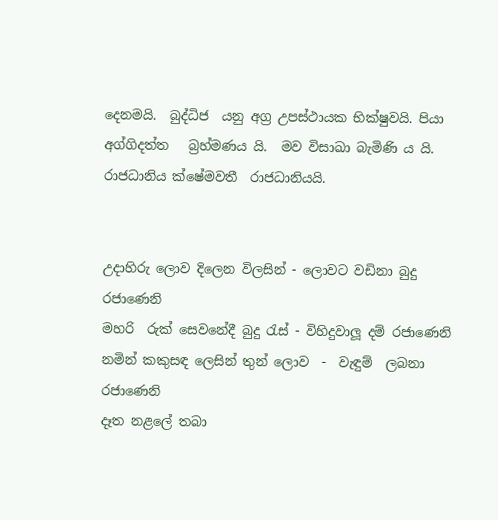දෙනමයි.  බුද්ධිජ  යනු අග්‍ර උපස්ථායක භික්ෂුවයි. පියා අග්ගිදත්ත   බ්‍රහ්මණය යි.  මව විසාඛා බැමිණි ය යි. රාජධානිය ක්ෂේමවතී  රාජධානියයි.


උදාහිරු ලොව දිලෙන විලසින් - ලොවට වඩිනා බුදු රජාණෙනි
මහරි  රුක් සෙවනේදී බුදු රැස් - විහිදුවාලූ දම් රජාණෙනි
නමින් කකුසඳ ලෙසින් තුන් ලොව  -  වැඳුම්  ලබනා   රජාණෙනි
දෑත නළලේ තබා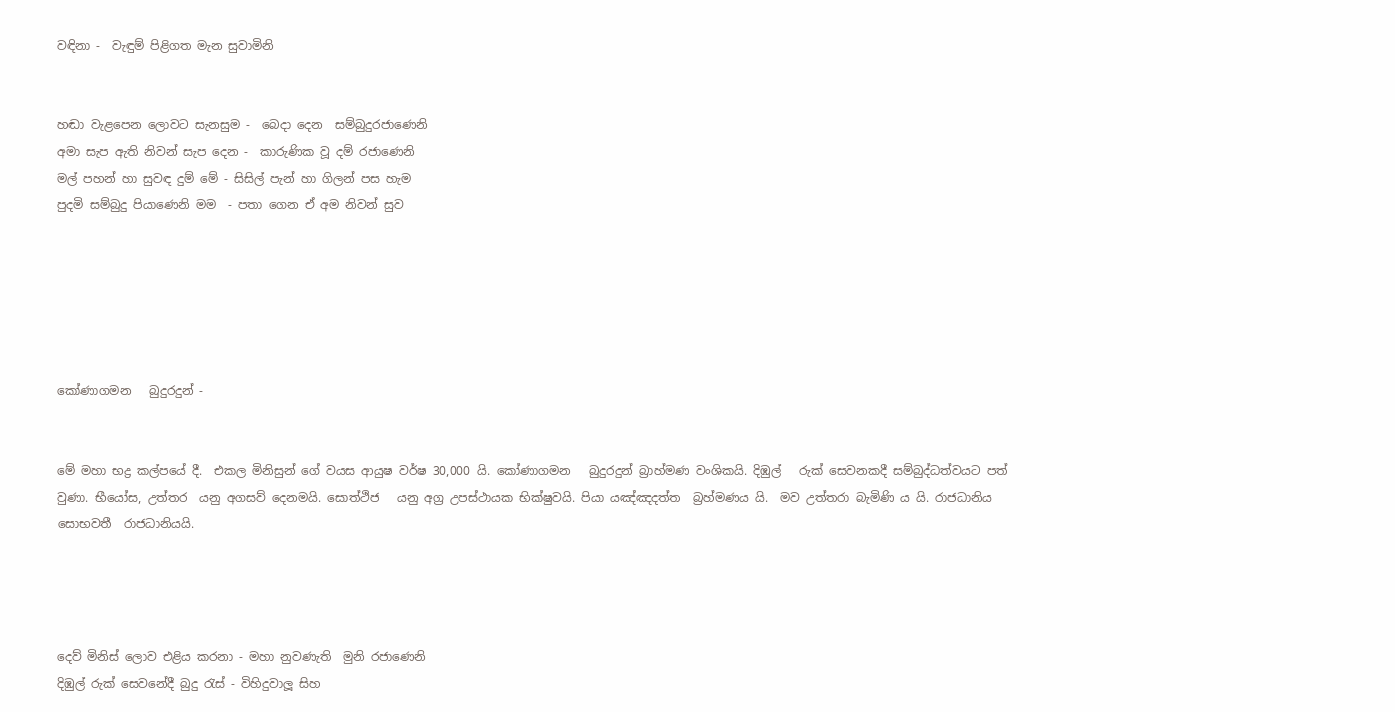වඳිනා -  වැඳුම් පිළිගත මැන සුවාමිනි


හඬා වැළපෙන ලොවට සැනසුම -  බෙදා දෙන  සම්බුදුරජාණෙනි
අමා සැප ඇති නිවන් සැප දෙන -  කාරුණික වූ දම් රජාණෙනි
මල් පහන් හා සුවඳ දුම් මේ - සිසිල් පැන් හා ගිලන් පස හැම
පුදමි සම්බුදු පියාණෙනි මම  - පතා ගෙන ඒ අම නිවන් සුව






කෝණාගමන   බුදුරදුන් -


මේ මහා භද්‍ර කල්පයේ දී.  එකල මිනිසුන් ගේ වයස ආයුෂ වර්ෂ 30,000 යි. කෝණාගමන   බුදුරදුන් බ්‍රාහ්මණ වංශිකයි. දිඹුල්   රුක් සෙවනකදී සම්බුද්ධත්වයට පත් වුණා. භීයෝස, උත්තර  යනු අගසව් දෙනමයි. සොත්ථිජ   යනු අග්‍ර උපස්ථායක භික්ෂුවයි. පියා යඤ්ඤදත්ත  බ්‍රහ්මණය යි.  මව උත්තරා බැමිණි ය යි. රාජධානිය සොභවතී  රාජධානියයි.




දෙව් මිනිස් ලොව එළිය කරනා - මහා නුවණැති  මුනි රජාණෙනි
දිඹුල් රුක් සෙවනේදී බුදු රැස් - විහිදුවාලූ සිහ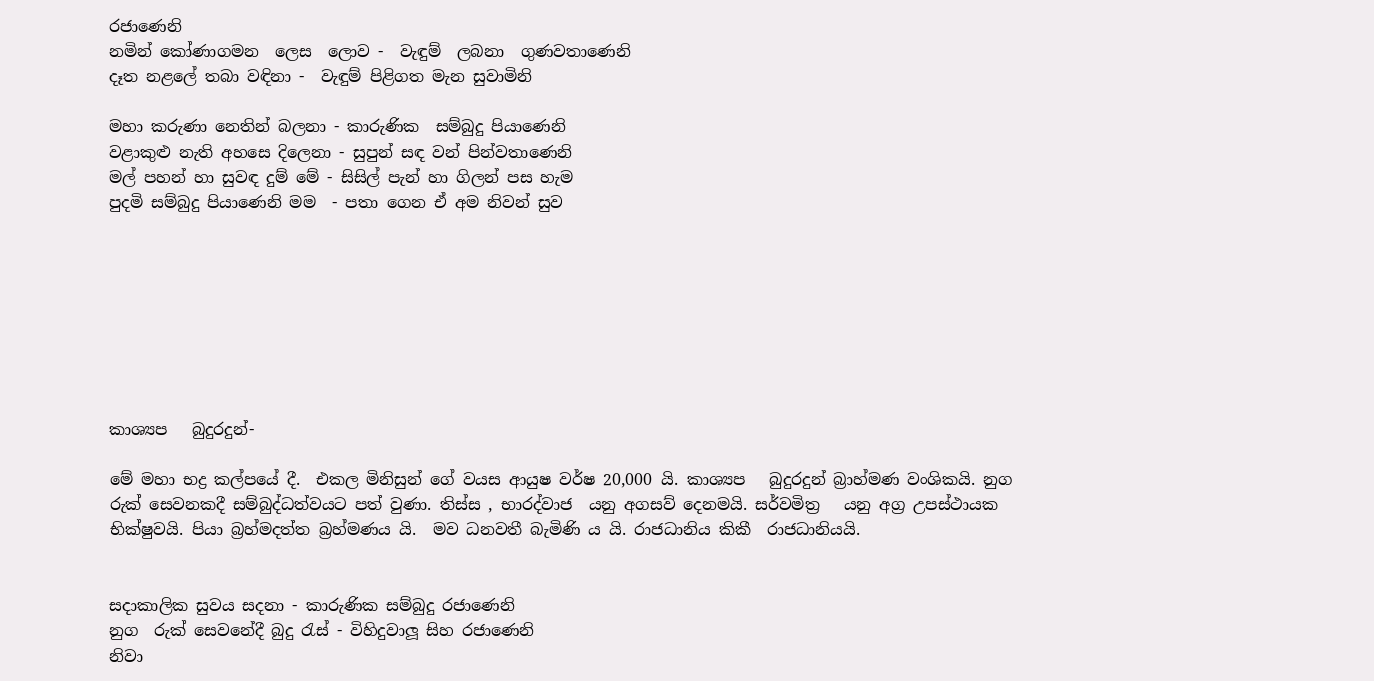රජාණෙනි
නමින් කෝණාගමන  ලෙස  ලොව -  වැඳුම්  ලබනා  ගුණවතාණෙනි
දෑත නළලේ තබා වඳිනා -  වැඳුම් පිළිගත මැන සුවාමිනි

මහා කරුණා නෙතින් බලනා - කාරුණික  සම්බුදු පියාණෙනි
වළාකුළු නැති අහසෙ දිලෙනා - සුපුන් සඳ වන් පින්වතාණෙනි
මල් පහන් හා සුවඳ දුම් මේ - සිසිල් පැන් හා ගිලන් පස හැම
පුදමි සම්බුදු පියාණෙනි මම  - පතා ගෙන ඒ අම නිවන් සුව








කාශ්‍යප   බුදුරදුන්-

මේ මහා භද්‍ර කල්පයේ දී.  එකල මිනිසුන් ගේ වයස ආයුෂ වර්ෂ 20,000 යි. කාශ්‍යප   බුදුරදුන් බ්‍රාහ්මණ වංශිකයි. නුග   රුක් සෙවනකදී සම්බුද්ධත්වයට පත් වුණා. තිස්ස , භාරද්වාජ  යනු අගසව් දෙනමයි. සර්වමිත්‍ර   යනු අග්‍ර උපස්ථායක භික්ෂුවයි. පියා බ්‍රහ්මදත්ත බ්‍රහ්මණය යි.  මව ධනවතී බැමිණි ය යි. රාජධානිය කිකී  රාජධානියයි.


සදාකාලික සුවය සදනා - කාරුණික සම්බුදු රජාණෙනි
නුග  රුක් සෙවනේදී බුදු රැස් - විහිදුවාලූ සිහ රජාණෙනි
නිවා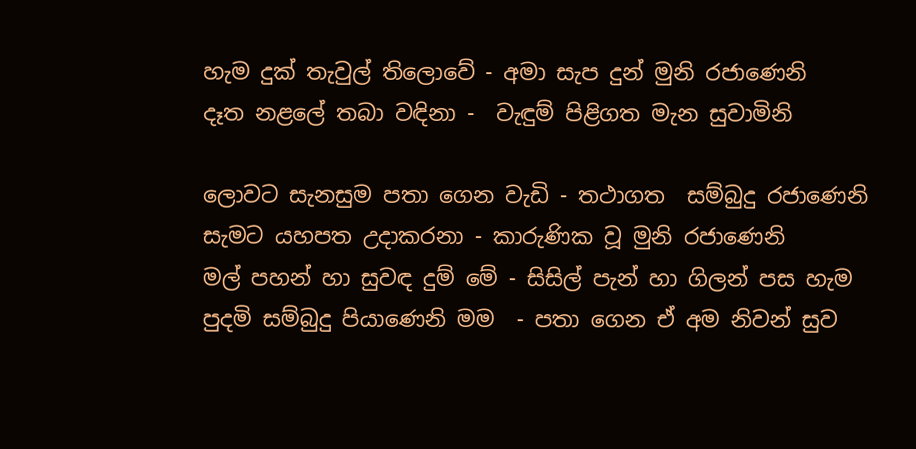හැම දුක් තැවුල් තිලොවේ - අමා සැප දුන් මුනි රජාණෙනි
දෑත නළලේ තබා වඳිනා -  වැඳුම් පිළිගත මැන සුවාමිනි

ලොවට සැනසුම පතා ගෙන වැඩි - තථාගත  සම්බුදු රජාණෙනි
සැමට යහපත උදාකරනා - කාරුණික වූ මුනි රජාණෙනි
මල් පහන් හා සුවඳ දුම් මේ - සිසිල් පැන් හා ගිලන් පස හැම
පුදමි සම්බුදු පියාණෙනි මම  - පතා ගෙන ඒ අම නිවන් සුව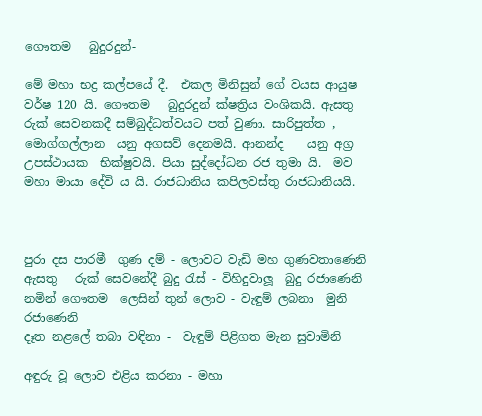ගෞතම   බුදුරදුන්-

මේ මහා භද්‍ර කල්පයේ දී.  එකල මිනිසුන් ගේ වයස ආයුෂ වර්ෂ 120 යි. ගෞතම   බුදුරදුන් ක්ෂත්‍රිය වංශිකයි. ඇසතු    රුක් සෙවනකදී සම්බුද්ධත්වයට පත් වුණා. සාරිපුත්ත , මොග්ගල්ලාන  යනු අගසව් දෙනමයි. ආනන්ද    යනු අග්‍ර උපස්ථායක  භික්ෂුවයි. පියා සුද්දෝධන රජ තුමා යි.  මව මහා මායා දේවි ය යි. රාජධානිය කපිලවස්තු රාජධානියයි.



පුරා දස පාරමී  ගුණ දම් - ලොවට වැඩි මහ ගුණවතාණෙනි
ඇසතු   රුක් සෙවනේදී බුදු රැස් - විහිදුවාලූ  බුදු රජාණෙනි
නමින් ගෞතම  ලෙසින් තුන් ලොව - වැඳුම් ලබනා  මුනි රජාණෙනි
දෑත නළලේ තබා වඳිනා -  වැඳුම් පිළිගත මැන සුවාමිනි

අඳුරු වූ ලොව එළිය කරනා - මහා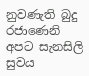නුවණැති බුදු රජාණෙනි
අපට සැනසිලි සුවය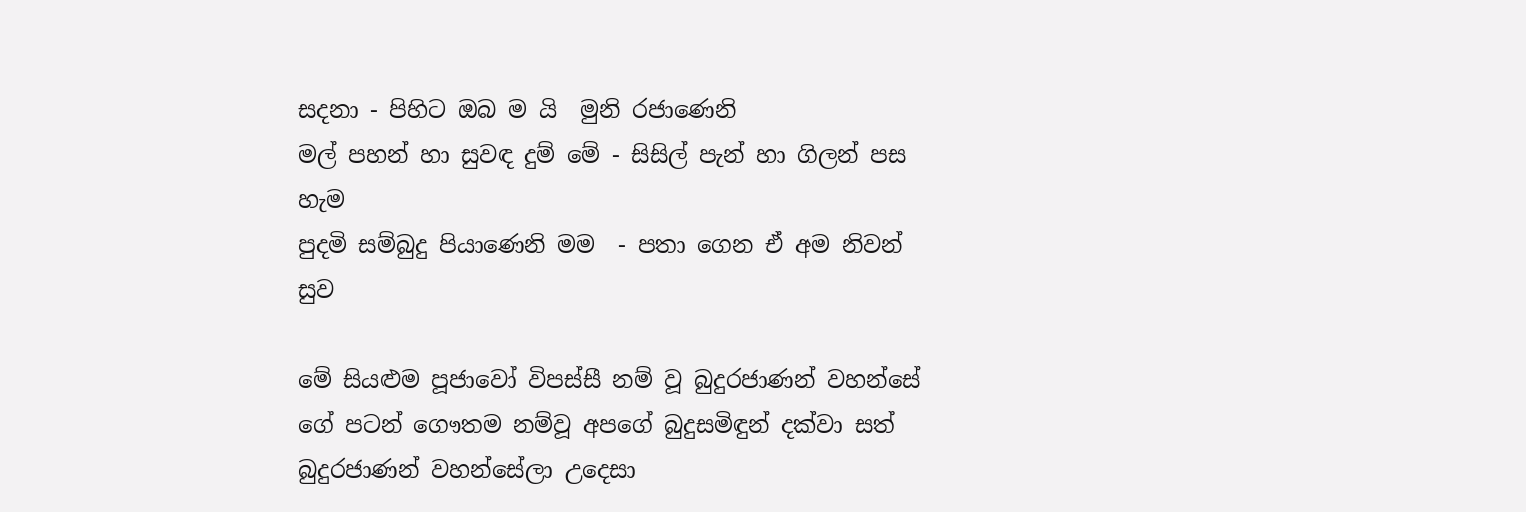සදනා - පිහිට ඔබ ම යි  මුනි රජාණෙනි
මල් පහන් හා සුවඳ දුම් මේ - සිසිල් පැන් හා ගිලන් පස හැම
පුදමි සම්බුදු පියාණෙනි මම  - පතා ගෙන ඒ අම නිවන් සුව

මේ සියළුම පූජාවෝ විපස්සී නම් වූ බුදුරජාණන් වහන්සේ ගේ පටන් ගෞතම නම්වූ අපගේ බුදුසමිඳුන් දක්වා සත් බුදුරජාණන් වහන්සේලා උදෙසා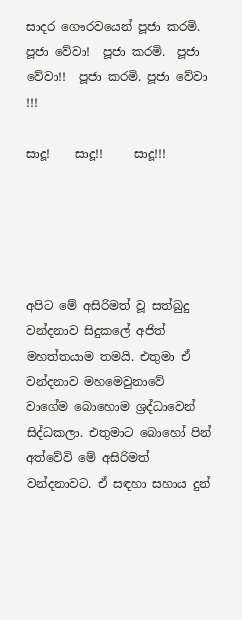සාදර ගෞරවයෙන් පූජා කරමි. පූජා වේවා!  පූජා කරමි.  පූජා වේවා!!  පූජා කරමි. පූජා වේවා !!!

සාදූ!    සාදූ!!     සාදූ!!!





අපිට මේ අසිරිමත් වූ සත්බුදු වන්දනාව සිදුකලේ අජිත් මහත්තයාම තමයි. එතුමා ඒ වන්දනාව මහමෙවුනාවේ වාගේම බොහොම ශ්‍රද්ධාවෙන් සිද්ධකලා. එතුමාට බොහෝ පින් අත්වේවි මේ අසිරිමත් වන්දනාවට. ඒ සඳහා සහාය දුන්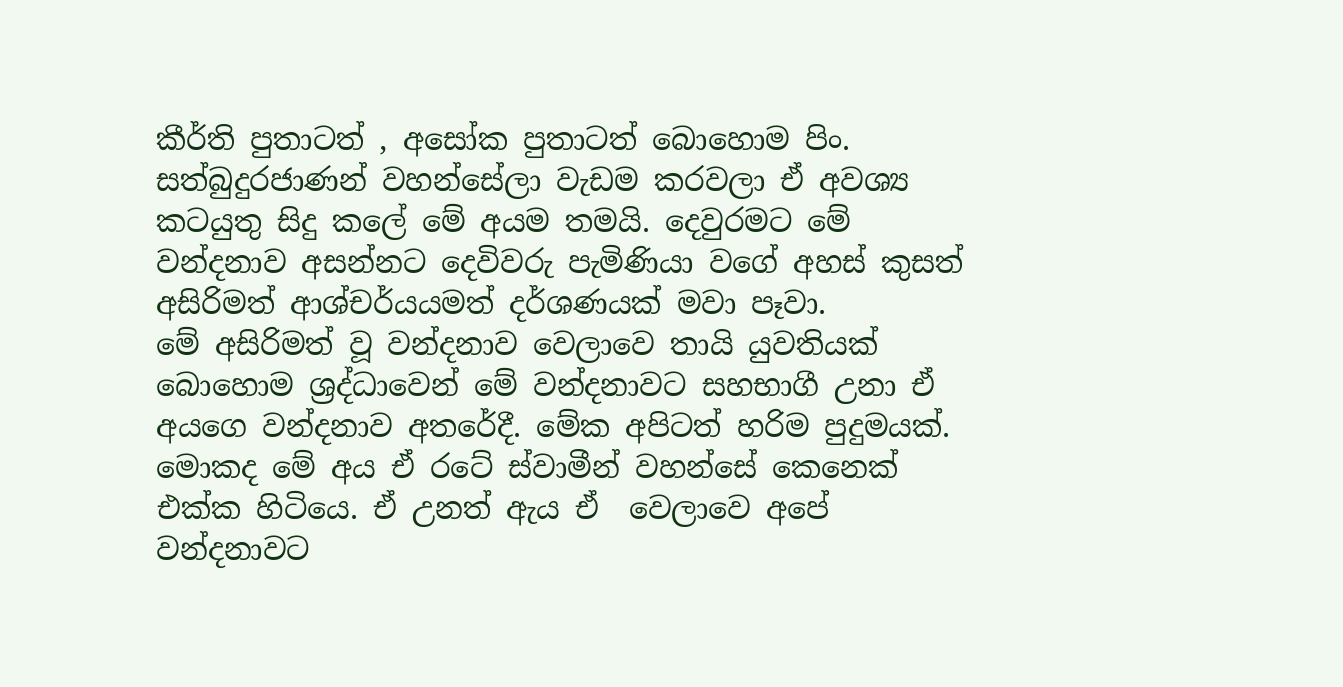කීර්ති පුතාටත් , අසෝක පුතාටත් බොහොම පිං. සත්බුදුරජාණන් වහන්සේලා වැඩම කරවලා ඒ අවශ්‍ය කටයුතු සිදු කලේ මේ අයම තමයි. දෙවුරමට මේ වන්දනාව අසන්නට දෙවිවරු පැමිණියා වගේ අහස් කුසත් අසිරිමත් ආශ්චර්යයමත් දර්ශණයක් මවා පෑවා.
මේ අසිරිමත් වූ වන්දනාව වෙලාවෙ තායි යුවතියක් බොහොම ශ්‍රද්ධාවෙන් මේ වන්දනාවට සහභාගී උනා ඒ අයගෙ වන්දනාව අතරේදී. මේක අපිටත් හරිම පුදුමයක්. මොකද මේ අය ඒ රටේ ස්වාමීන් වහන්සේ කෙනෙක් එක්ක හිටියෙ. ඒ උනත් ඇය ඒ  වෙලාවෙ අපේ වන්දනාවට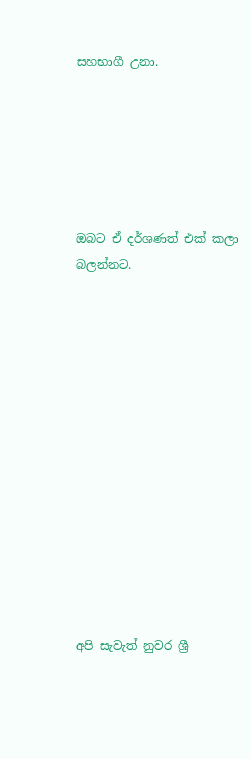සහභාගී උනා.






ඔබට ඒ දර්ශණත් එක් කලා බලන්නට.














අපි සැවැත් නුවර ශ්‍රී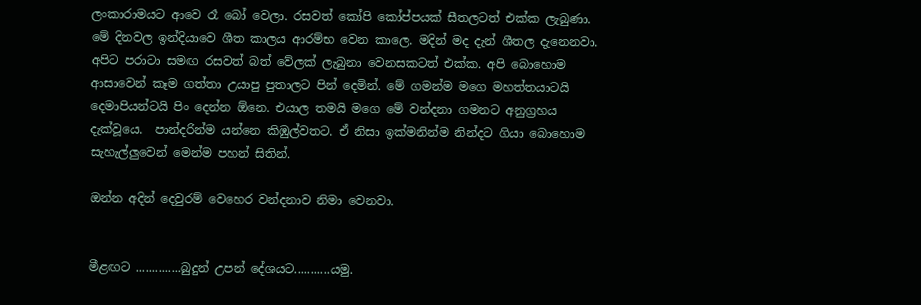ලංකාරාමයට ආවෙ රෑ බෝ වෙලා. රසවත් කෝපි කෝප්පයක් සීතලටත් එක්ක ලැබුණා. මේ දිනවල ඉන්දියාවෙ ශීත කාලය ආරම්භ වෙන කාලෙ. මදින් මද දැන් ශීතල දැනෙනවා. අපිට පරාටා සමඟ රසවත් බත් වේලක් ලැබුනා වෙනසකටත් එක්ක. අපි බොහොම ආසාවෙන් කෑම ගත්තා උයාපු පුතාලට පින් දෙමින්. මේ ගමන්ම මගෙ මහත්තයාටයි දෙමාපියන්ටයි පිං දෙන්න ඕනෙ. එයාල තමයි මගෙ මේ වන්දනා ගමනට අනුග්‍රහය දැක්වූයෙ.  පාන්දරින්ම යන්නෙ කිඹුල්වතට. ඒ නිසා ඉක්මනින්ම නින්දට ගියා බොහොම සැහැල්ලුවෙන් මෙන්ම පහන් සිතින්.

ඔන්න අදින් දෙවුරම් වෙහෙර වන්දනාව නිමා වෙනවා.


මීළඟට ..............බුදුන් උපන් දේශයට...........යමු.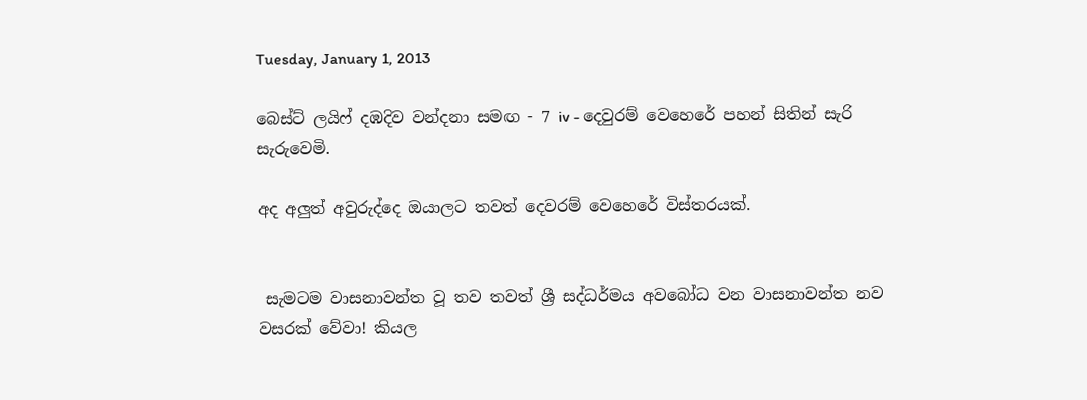Tuesday, January 1, 2013

බෙස්ට් ලයිෆ් දඹදිව වන්දනා සමඟ - 7 iv - දෙවුරම් වෙහෙරේ පහන් සිතින් සැරි සැරුවෙමි.

අද අලුත් අවුරුද්දෙ ඔයාලට තවත් දෙවරම් වෙහෙරේ විස්තරයක්.


 සැමටම වාසනාවන්ත වූ තව තවත් ශ්‍රී සද්ධර්මය අවබෝධ වන වාසනාවන්ත නව වසරක් වේවා! කියල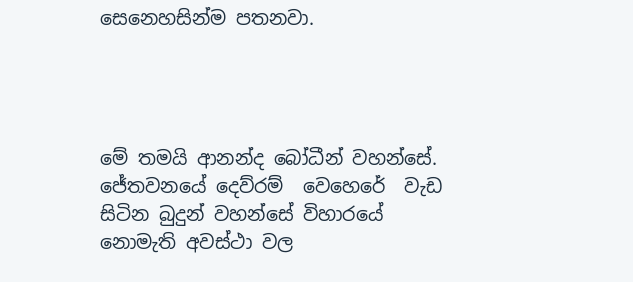සෙනෙහසින්ම පතනවා.




මේ තමයි ආනන්ද බෝධීන් වහන්සේ.  ජේතවනයේ දෙව්රම්  වෙහෙරේ  වැඩ සිටින බුදුන් වහන්සේ විහාරයේ නොමැති අවස්ථා වල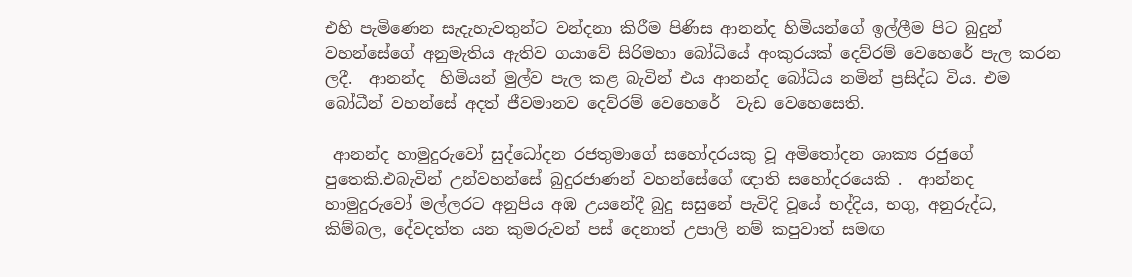එහි පැමිණෙන සැදැහැවතුන්ට වන්දනා කිරීම පිණිස ආනන්ද හිමියන්ගේ ඉල්ලීම පිට බුදුන් වහන්සේගේ අනුමැතිය ඇතිව ගයාවේ සිරිමහා බෝධියේ අංකුරයක් දෙව්රම් වෙහෙරේ පැල කරන ලදී.  ආනන්ද  හිමියන් මුල්ව පැල කළ බැවින් එය ආනන්ද බෝධිය නමින් ප්‍රසිද්ධ විය. එම බෝධීන් වහන්සේ අදත් ජීවමානව දෙව්රම් වෙහෙරේ  වැඩ වෙහෙසෙති.

 ආනන්ද හාමුදුරුවෝ සුද්ධෝදන රජතුමාගේ සහෝදරයකු වූ අමිතෝදන ශාක්‍ය රජුගේ පුතෙකි.එබැවින් උන්වහන්සේ බුදුරජාණන් වහන්සේගේ ඥාති සහෝදරයෙකි .  ආන්නද හාමුදුරුවෝ මල්ලරට අනුපිය අඹ උයනේදී බුදු සසුනේ පැවිදි වූයේ භද්දිය, භගු, අනුරුද්ධ, කිම්බල, දේවදත්ත යන කුමරුවන් පස් දෙනාත් උපාලි නම් කපුවාත් සමඟ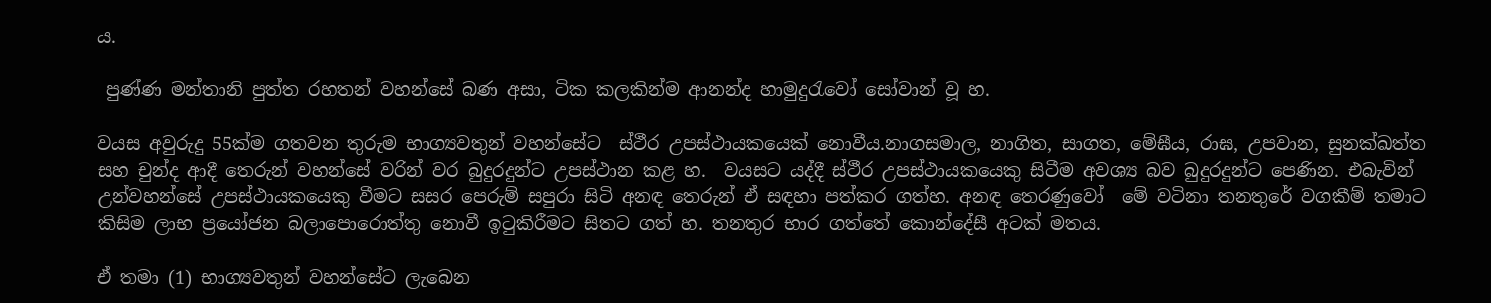ය.

 පුණ්ණ මන්තානි පුත්ත රහතන් වහන්සේ බණ අසා, ටික කලකින්ම ආනන්ද හාමුදුරැවෝ සෝවාන් වූ හ.

වයස අවුරුදු 55ක්ම ගතවන තුරුම භාග්‍යවතුන් වහන්සේට  ස්ථීර උපස්ථායකයෙක් නොවීය.නාගසමාල, නාගිත, සාගත, මේඝීය, රාඝ, උපවාන, සුනක්ඛත්ත සහ චුන්ද ආදී තෙරුන් වහන්සේ වරින් වර බුදුරදුන්ට උපස්ථාන කළ හ.  වයසට යද්දී ස්ථීර උපස්ථායකයෙකු සිටීම අවශ්‍ය බව බුදුරදුන්ට පෙණින. එබැවින් උන්වහන්සේ උපස්ථායකයෙකු වීමට සසර පෙරුම් සපුරා සිටි අනඳ තෙරුන් ඒ සඳහා පත්කර ගත්හ. අනඳ තෙරණුවෝ  මේ වටිනා තනතුරේ වගකීම් තමාට කිසිම ලාභ ප්‍රයෝජන බලාපොරොත්තු නොවී ඉටුකිරීමට සිතට ගත් හ. තනතුර භාර ගත්තේ කොන්දේසී අටක් මතය.

ඒ තමා (1) භාග්‍යවතුන් වහන්සේට ලැබෙන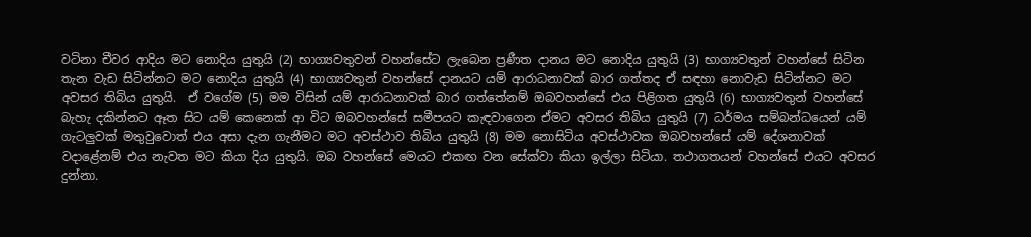වටිනා චීවර ආදිය මට නොදිය යුතුයි (2) භාග්‍යවතුවන් වහන්සේට ලැබෙන ප්‍රණීත දානය මට නොදිය යුතුයි (3) භාග්‍යවතුන් වහන්සේ සිටින තැන වැඩ සිටින්නට මට නොදිය යුතුයි (4) භාග්‍යවතුන් වහන්සේ දානයට යම් ආරාධනාවක් බාර ගත්තද ඒ සඳහා නොවැඩ සිටින්නට මට අවසර තිබිය යුතුයි.  ඒ වගේම (5) මම විසින් යම් ආරාධනාවක් බාර ගත්තේනම් ඔබවහන්සේ එය පිළිගත යුතුයි (6) භාග්‍යවතුන් වහන්සේ බැහැ දකින්නට ඈත සිට යම් කෙනෙක් ආ විට ඔබවහන්සේ සමීපයට කැඳවාගෙන ඒමට අවසර තිබිය යුතුයි (7) ධර්මය සම්බන්ධයෙන් යම් ගැටලුවක් මතුවුවොත් එය අසා දැන ගැනීමට මට අවස්ථාව තිබිය යුතුයි (8) මම නොසිටිය අවස්ථාවක ඔබවහන්සේ යම් දේශනාවක් වදාළේනම් එය නැවත මට කියා දිය යුතුයි. ඔබ වහන්සේ මෙයට එකඟ වන සේක්වා කියා ඉල්ලා සිටියා. තථාගතයන් වහන්සේ එයට අවසර දුන්නා.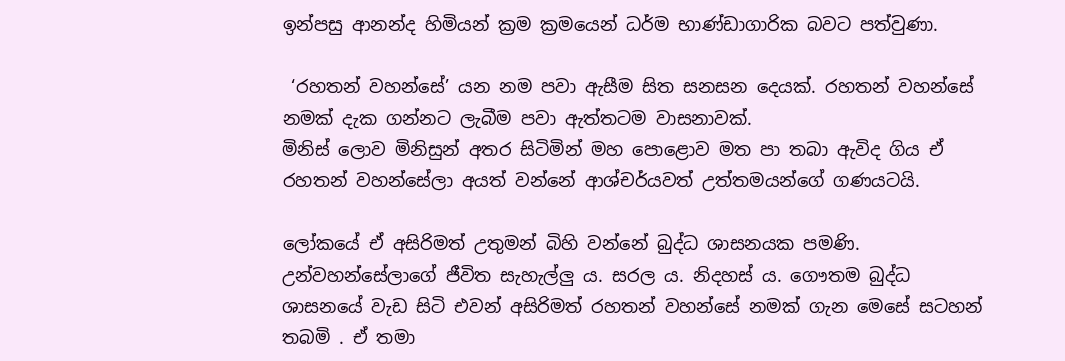ඉන්පසු ආනන්ද හිමියන් ක්‍රම ක්‍රමයෙන් ධර්ම භාණ්ඩාගාරික බවට පත්වුණා.

 ‘රහතන් වහන්සේ’ යන නම පවා ඇසීම සිත සනසන දෙයක්. රහතන් වහන්සේ නමක් දැක ගන්නට ලැබීම පවා ඇත්තටම වාසනාවක්.
මිනිස් ලොව මිනිසුන් අතර සිටිමින් මහ පොළොව මත පා තබා ඇවිද ගිය ඒ රහතන් වහන්සේලා අයත් වන්නේ ආශ්චර්යවත් උත්තමයන්ගේ ගණයටයි.

ලෝකයේ ඒ අසිරිමත් උතුමන් බිහි වන්නේ බුද්ධ ශාසනයක පමණි. උන්වහන්සේලාගේ ජීවිත සැහැල්ලු ය. සරල ය. නිදහස් ය. ගෞතම බුද්ධ ශාසනයේ වැඩ සිටි එවන් අසිරිමත් රහතන් වහන්සේ නමක් ගැන මෙසේ සටහන් තබමි . ඒ තමා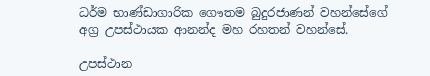ධර්ම භාණ්ඩාගාරික ගෞතම බුදුරජාණන් වහන්සේගේ අග්‍ර උපස්ථායක ආනන්ද මහ රහතන් වහන්සේ.

උපස්ථාන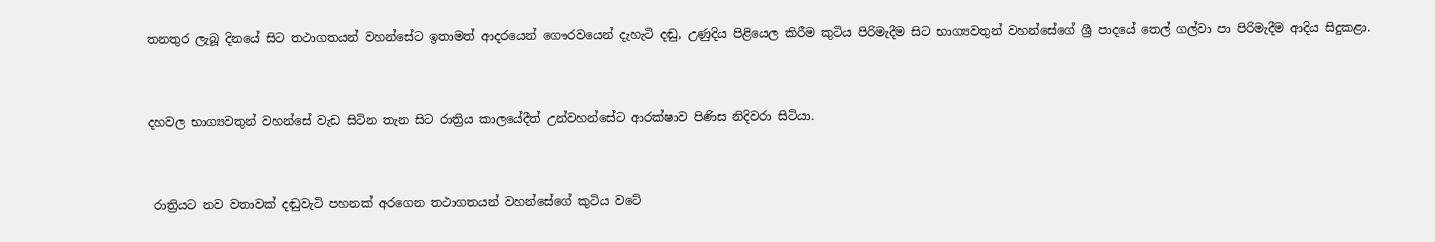තනතුර ලැබූ දිනයේ සිට තථාගතයන් වහන්සේට ඉතාමත් ආදරයෙන් ගෞරවයෙන් දැහැටි දඬු, උණුදිය පිළියෙල කිරීම කුටිය පිරිමැදීම සිට භාග්‍යවතුන් වහන්සේගේ ශ්‍රී පාදයේ තෙල් ගල්වා පා පිරිමැදීම ආදිය සිදුකළා.


දහවල භාග්‍යවතුන් වහන්සේ වැඩ සිටින තැන සිට රාත්‍රිය කාලයේදීත් උන්වහන්සේට ආරක්ෂාව පිණිස නිදිවරා සිටියා.


 රාත්‍රියට නව වතාවක් දඬුවැටි පහනක් අරගෙන තථාගතයන් වහන්සේගේ කුටිය වටේ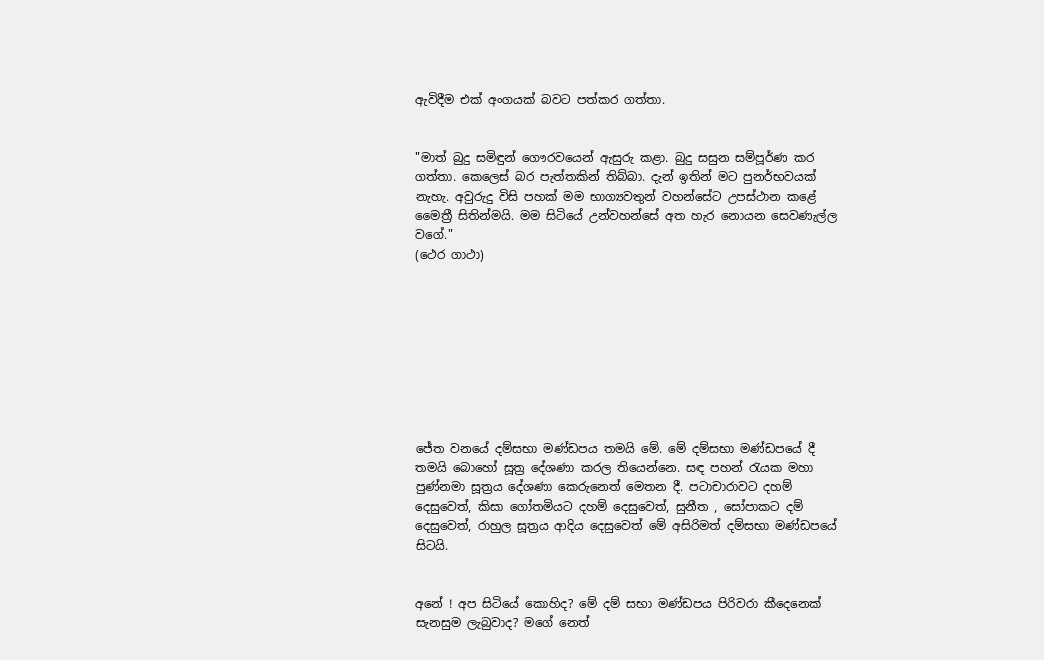ඇවිදීම එක් අංගයක් බවට පත්කර ගත්තා.


"මාත් බුදු සමිඳුන් ගෞරවයෙන් ඇසුරු කළා. බුදු සසුන සම්පූර්ණ කර ගත්තා. කෙලෙස් බර පැත්තකින් තිබ්බා. දැන් ඉතින් මට පුනර්භවයක් නැහැ. අවුරුදු විසි පහක් මම භාග්‍යවතුන් වහන්සේට උපස්ථාන කළේ මෛත්‍රී සිතින්මයි. මම සිටියේ උන්වහන්සේ අත හැර නොයන සෙවණැල්ල වගේ."
(ථෙර ගාථා)









ජේත වනයේ දම්සභා මණ්ඩපය තමයි මේ. මේ දම්සභා මණ්ඩපයේ දී තමයි බොහෝ සූත්‍ර දේශණා කරල තියෙන්නෙ. සඳ පහන් රැයක මහා පුණ්නමා සූත්‍රය දේශණා කෙරුනෙත් මෙතන දී. පටාචාරාවට දහම් දෙසුවෙත්, කිසා ගෝතමියට දහම් දෙසුවෙත්, සුනීත , සෝපාකට දම් දෙසුවෙත්, රාහුල සූත්‍රය ආදිය දෙසුවෙත් මේ අසිරිමත් දම්සභා මණ්ඩපයේ සිටයි.


අනේ ! අප සිටියේ කොහිද? මේ දම් සභා මණ්ඩපය පිරිවරා කීදෙනෙක් සැනසුම ලැබුවාද? මගේ නෙත්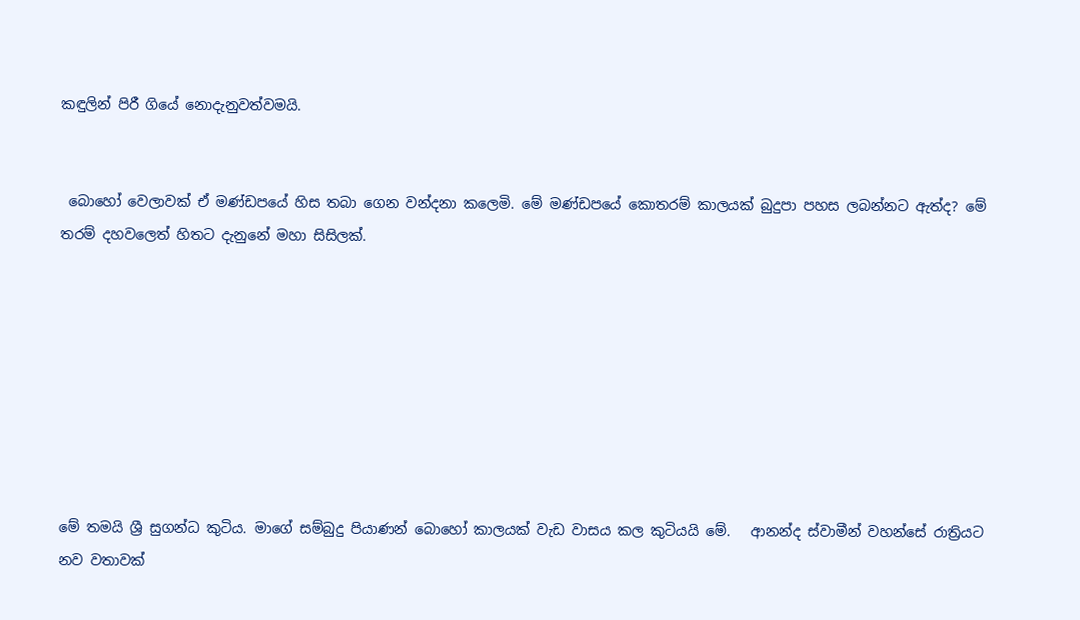කඳුලින් පිරී ගියේ නොදැනුවත්වමයි.


 බොහෝ වෙලාවක් ඒ මණ්ඩපයේ හිස තබා ගෙන වන්දනා කලෙමි. මේ මණ්ඩපයේ කොතරම් කාලයක් බුදුපා පහස ලබන්නට ඇත්ද? මේ තරම් දහවලෙත් හිතට දැනුනේ මහා සිසිලක්.








මේ තමයි ශ්‍රී සුගන්ධ කුටිය. මාගේ සම්බුදු පියාණන් බොහෝ කාලයක් වැඩ වාසය කල කුටියයි මේ.   ආනන්ද ස්වාමීන් වහන්සේ රාත්‍රියට නව වතාවක්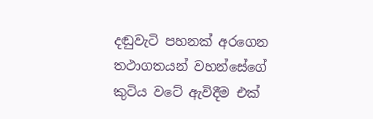දඬුවැටි පහනක් අරගෙන තථාගතයන් වහන්සේගේ කුටිය වටේ ඇවිදීම එක්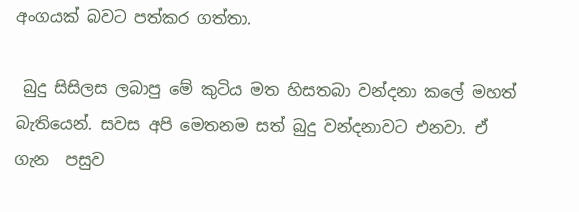අංගයක් බවට පත්කර ගත්තා.

 බුදු සිසිලස ලබාපු මේ කුටිය මත හිසතබා වන්දනා කලේ මහත් බැතියෙන්. සවස අපි මෙතනම සත් බුදු වන්දනාවට එනවා. ඒ ගැන  පසුව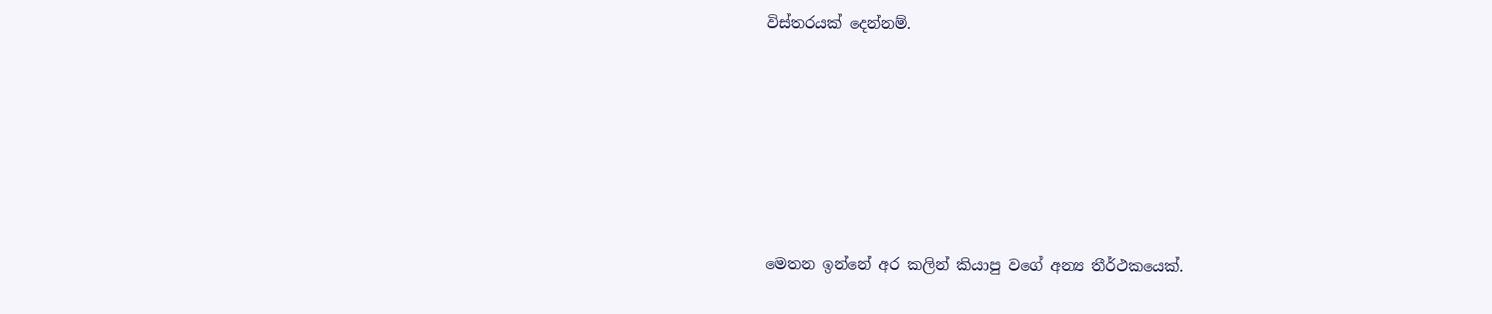විස්තරයක් දෙන්නම්.






මෙතන ඉන්නේ අර කලින් කියාපු වගේ අන්‍ය තීර්ථකයෙක්.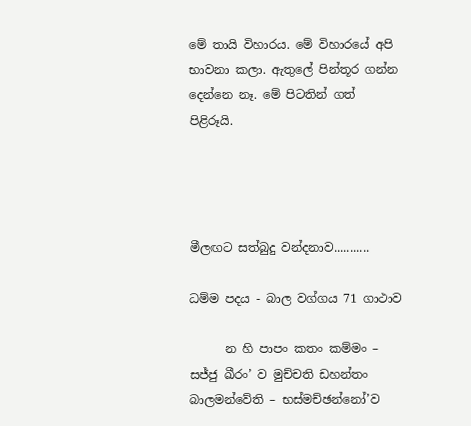මේ තායි විහාරය. මේ විහාරයේ අපි භාවනා කලා. ඇතුලේ පින්තූර ගන්න දෙන්නෙ නෑ. මේ පිටතින් ගත් පිළිරූයි.




මීලඟට සත්බුදු වන්දනාව...........

ධම්ම පදය - බාල වග්ගය 71 ගාථාව

      න හි පාපං කතං කම්මං – සජ්ජු ඛීරං’ ව මුච්චති ඩහන්තං බාලමන්වේති – භස්මච්ඡන්නෝ’ව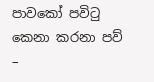පාවකෝ පවිටු කෙනා කරනා පව් –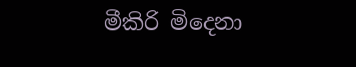මීකිරි මිදෙනා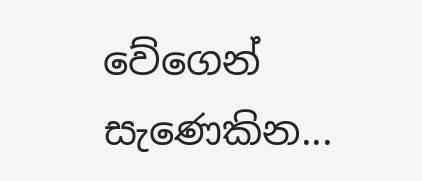වේගෙන් සැණෙකින...